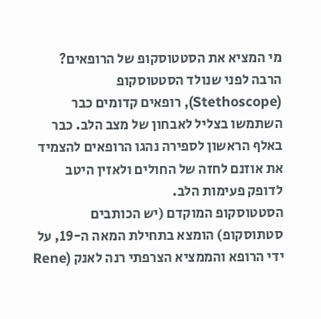מי המציא את הסטטוסקופ של הרופאים?
הרבה לפני שנולד הסטטוסקופ (Stethoscope), רופאים קדומים כבר השתמשו בצליל לאבחון של מצב הלב. כבר באלף הראשון לספירה נהגו הרופאים להצמיד את אוזנם לחזה של החולים ולאזין היטב לדופק פעימות הלב.
הסטטוסקופ המוקדם (יש הכותבים סטתוסקופ) הומצא בתחילת המאה ה-19, על ידי הרופא והממציא הצרפתי רנה לאנק (Rene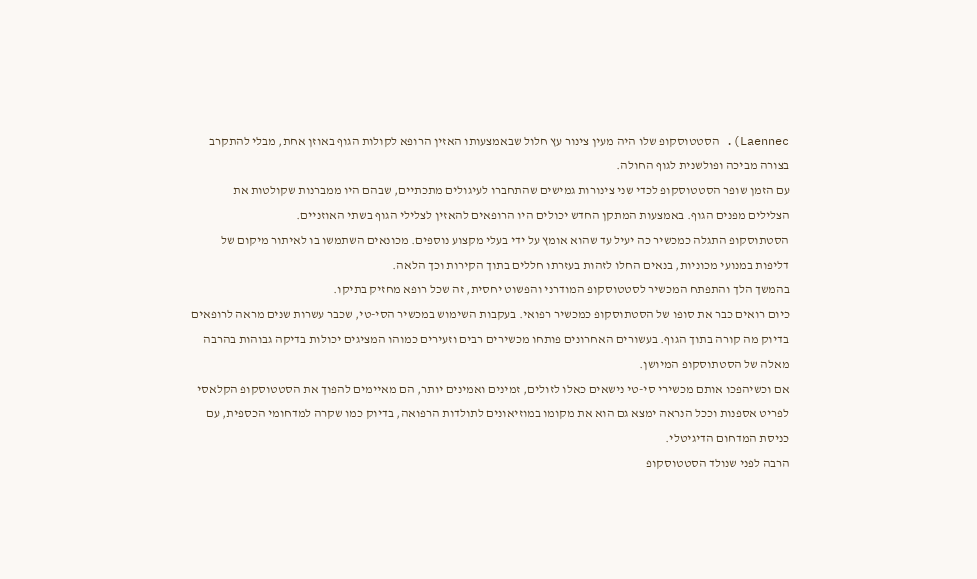Laennec). הסטטוסקופ שלו היה מעין צינור עץ חלול שבאמצעותו האזין הרופא לקולות הגוף באוזן אחת, מבלי להתקרב בצורה מביכה ופולשנית לגוף החולה.
עם הזמן שופר הסטטוסקופ לכדי שני צינורות גמישים שהתחברו לעיגולים מתכתיים, שבהם היו ממברנות שקולטות את הצלילים מפנים הגוף. באמצעות המתקן החדש יכולים היו הרופאים להאזין לצלילי הגוף בשתי האוזניים.
הסטתוסקופ התגלה כמכשיר כה יעיל עד שהוא אומץ על ידי בעלי מקצוע נוספים. מכונאים השתמשו בו לאיתור מיקום של דליפות במנועי מכוניות, בנאים החלו לזהות בעזרתו חללים בתוך הקירות וכך הלאה.
בהמשך הלך והתפתח המכשיר לסטטוסקופ המודרני והפשוט יחסית, זה שכל רופא מחזיק בתיקו.
כיום רואים כבר את סופו של הסטתוסקופ כמכשיר רפואי. בעקבות השימוש במכשיר הסי-טי, שכבר עשרות שנים מראה לרופאים בדיוק מה קורה בתוך הגוף. בעשורים האחרונים פותחו מכשירים רבים וזעירים כמוהו המציגים יכולות בדיקה גבוהות בהרבה מאלה של הסטתוסקופ המיושן.
אם וכשיהפכו אותם מכשירי סי-טי נישאים כאלו לזולים, זמינים ואמינים יותר, הם מאיימים להפוך את הסטטוסקופ הקלאסי לפריט אספנות וככל הנראה ימצא גם הוא את מקומו במוזיאונים לתולדות הרפואה, בדיוק כמו שקרה למדחומי הכספית, עם כניסת המדחום הדיגיטלי.
הרבה לפני שנולד הסטטוסקופ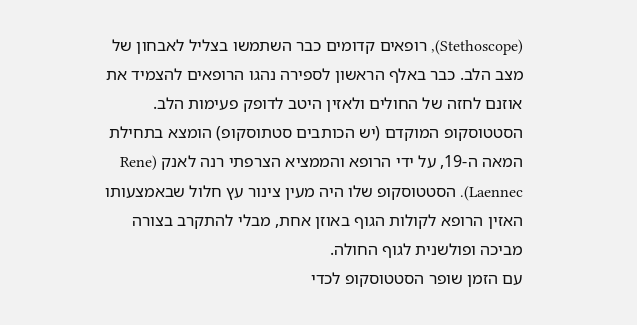(Stethoscope), רופאים קדומים כבר השתמשו בצליל לאבחון של מצב הלב. כבר באלף הראשון לספירה נהגו הרופאים להצמיד את אוזנם לחזה של החולים ולאזין היטב לדופק פעימות הלב.
הסטטוסקופ המוקדם (יש הכותבים סטתוסקופ) הומצא בתחילת המאה ה-19, על ידי הרופא והממציא הצרפתי רנה לאנק (Rene Laennec). הסטטוסקופ שלו היה מעין צינור עץ חלול שבאמצעותו האזין הרופא לקולות הגוף באוזן אחת, מבלי להתקרב בצורה מביכה ופולשנית לגוף החולה.
עם הזמן שופר הסטטוסקופ לכדי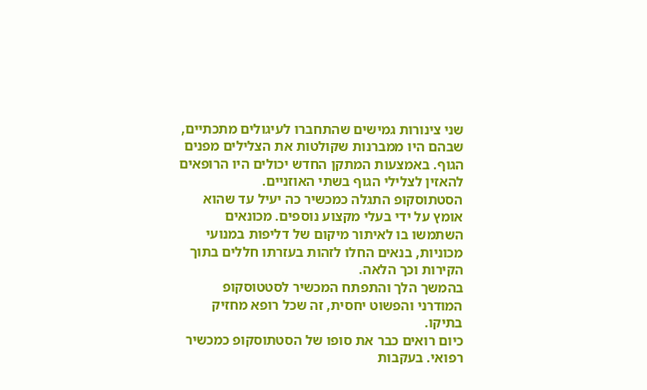שני צינורות גמישים שהתחברו לעיגולים מתכתיים, שבהם היו ממברנות שקולטות את הצלילים מפנים הגוף. באמצעות המתקן החדש יכולים היו הרופאים להאזין לצלילי הגוף בשתי האוזניים.
הסטתוסקופ התגלה כמכשיר כה יעיל עד שהוא אומץ על ידי בעלי מקצוע נוספים. מכונאים השתמשו בו לאיתור מיקום של דליפות במנועי מכוניות, בנאים החלו לזהות בעזרתו חללים בתוך הקירות וכך הלאה.
בהמשך הלך והתפתח המכשיר לסטטוסקופ המודרני והפשוט יחסית, זה שכל רופא מחזיק בתיקו.
כיום רואים כבר את סופו של הסטתוסקופ כמכשיר רפואי. בעקבות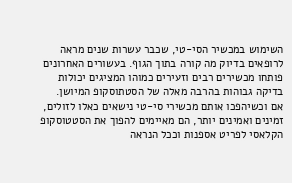השימוש במכשיר הסי-טי, שכבר עשרות שנים מראה לרופאים בדיוק מה קורה בתוך הגוף. בעשורים האחרונים פותחו מכשירים רבים וזעירים כמוהו המציגים יכולות בדיקה גבוהות בהרבה מאלה של הסטתוסקופ המיושן.
אם וכשיהפכו אותם מכשירי סי-טי נישאים כאלו לזולים, זמינים ואמינים יותר, הם מאיימים להפוך את הסטטוסקופ הקלאסי לפריט אספנות וככל הנראה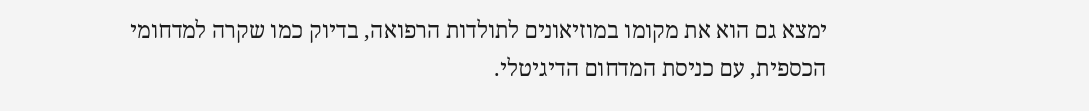ימצא גם הוא את מקומו במוזיאונים לתולדות הרפואה, בדיוק כמו שקרה למדחומי הכספית, עם כניסת המדחום הדיגיטלי.